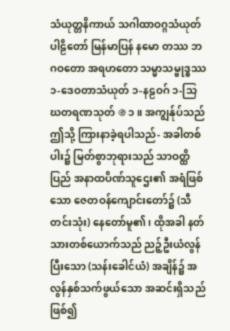သံယုတ္တနိကာယ် သဂါထာဝဂ္ဂသံယုတ်ပါဠိတော် မြန်မာပြန် နမော တဿ ဘဂဝတော အရဟတော သမ္မာသမ္ဗုဒ္ဓဿ ၁-ဒေဝတာသံယုတ် ၁-နဠဝဂ် ၁-သြဃတရဏသုတ် ֍ ၁ ။ အကျွန်ုပ်သည် ဤသို့ ကြားနာခဲ့ရပါသည်- အခါတစ်ပါး၌ မြတ်စွာဘုရားသည် သာဝတ္ထိပြည် အနာထပိဏ်သူဌေး၏ အရံဖြစ်သော ဇေတဝန်ကျောင်းတော်၌ (သီတင်းသုံး) နေတော်မူ၏၊ ထိုအခါ နတ်သားတစ်ယောက်သည် ညဉ့်ဦးယံလွန်ပြီးသော (သန်းခေါင်ယံ) အချိန်၌ အလွန်နှစ်သက်ဖွယ်သော အဆင်းရှိသည် ဖြစ်၍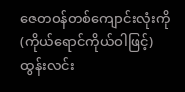ဇေတဝန်တစ်ကျောင်းလုံးကို (ကိုယ်ရောင်ကိုယ်ဝါဖြင့်) ထွန်းလင်း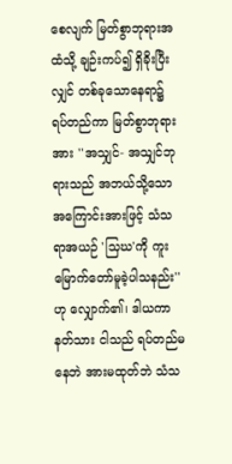စေလျက် မြတ်စွာဘုရားအထံသို့ ချဉ်းကပ်၍ ရှိခိုးပြီးလျှင် တစ်ခုသောနေရာ၌ ရပ်တည်ကာ မြတ်စွာဘုရားအား ''အသျှင်- အသျှင်ဘုရားသည် အဘယ်သို့သော အကြောင်းအားဖြင့် သံသရာအယဉ် 'သြဃ'ကို ကူးမြောက်တော်မူခဲ့ပါသနည်း''ဟု လျှောက်၏၊ ဒါယကာနတ်သား ငါသည် ရပ်တည်မနေဘဲ အားမထုတ်ဘဲ သံသ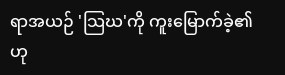ရာအယဉ် 'သြဃ'ကို ကူးမြောက်ခဲ့၏ဟု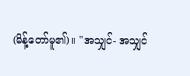(မိန့်တော်မူ၏)။ ''အသျှင်- အသျှင်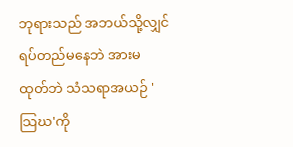ဘုရားသည် အဘယ်သို့လျှင် ရပ်တည်မနေဘဲ အားမထုတ်ဘဲ သံသရာအယဉ် 'သြဃ'ကို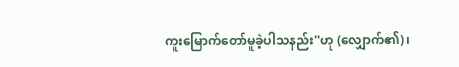ကူးမြောက်တော်မူခဲ့ပါသနည်း''ဟု (လျှောက်၏)၊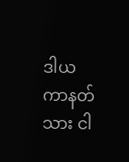ဒါယကာနတ်သား ငါ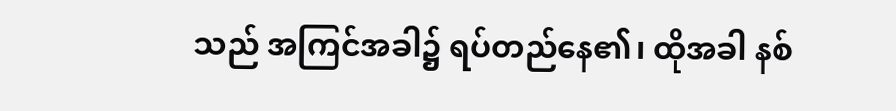သည် အကြင်အခါ၌ ရပ်တည်နေ၏၊ ထိုအခါ နစ်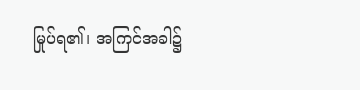မြုပ်ရ၏၊ အကြင်အခါ၌